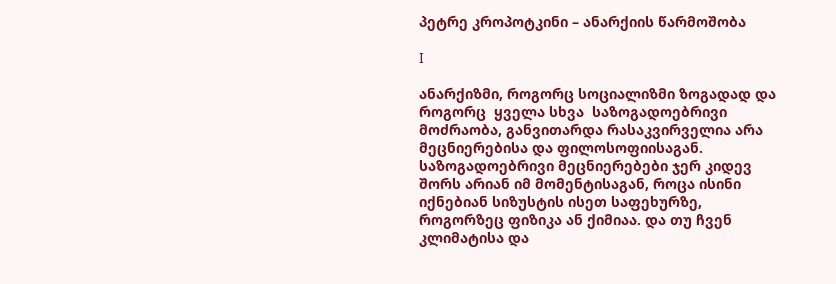პეტრე კროპოტკინი – ანარქიის წარმოშობა

I

ანარქიზმი, როგორც სოციალიზმი ზოგადად და როგორც  ყველა სხვა  საზოგადოებრივი მოძრაობა, განვითარდა რასაკვირველია არა  მეცნიერებისა და ფილოსოფიისაგან. საზოგადოებრივი მეცნიერებები ჯერ კიდევ შორს არიან იმ მომენტისაგან, როცა ისინი იქნებიან სიზუსტის ისეთ საფეხურზე, როგორზეც ფიზიკა ან ქიმიაა. და თუ ჩვენ კლიმატისა და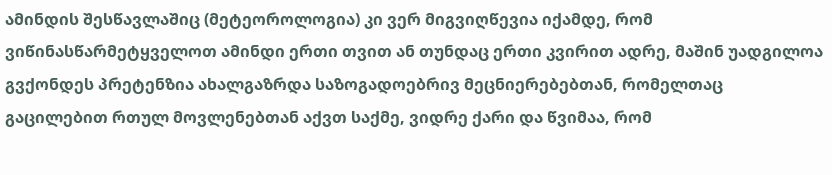ამინდის შესწავლაშიც (მეტეოროლოგია) კი ვერ მიგვიღწევია იქამდე, რომ ვიწინასწარმეტყველოთ ამინდი ერთი თვით ან თუნდაც ერთი კვირით ადრე, მაშინ უადგილოა გვქონდეს პრეტენზია ახალგაზრდა საზოგადოებრივ მეცნიერებებთან, რომელთაც გაცილებით რთულ მოვლენებთან აქვთ საქმე, ვიდრე ქარი და წვიმაა, რომ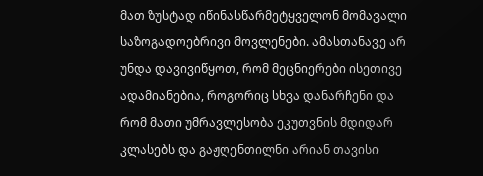მათ ზუსტად იწინასწარმეტყველონ მომავალი საზოგადოებრივი მოვლენები. ამასთანავე არ უნდა დავივიწყოთ, რომ მეცნიერები ისეთივე ადამიანებია, როგორიც სხვა დანარჩენი და რომ მათი უმრავლესობა ეკუთვნის მდიდარ კლასებს და გაჟღენთილნი არიან თავისი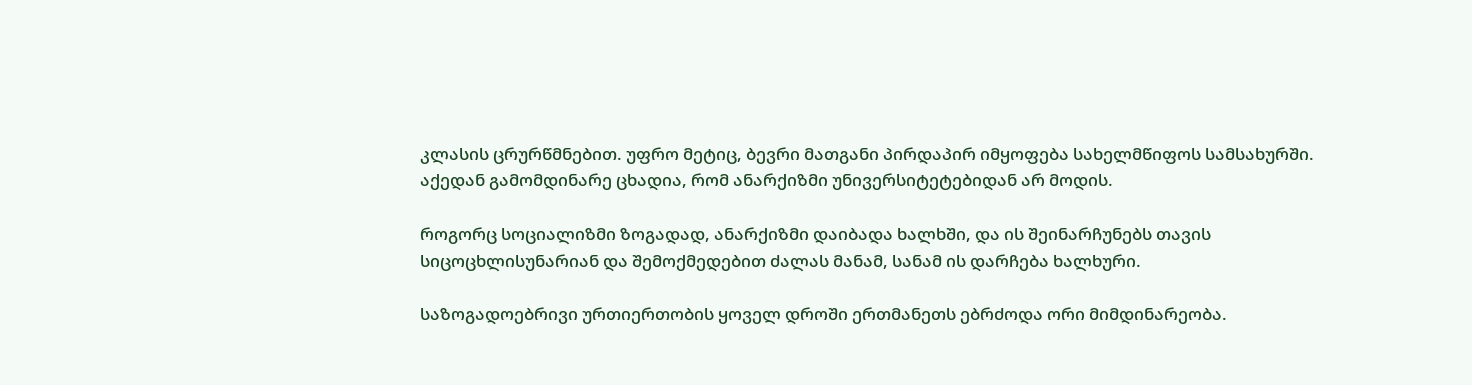კლასის ცრურწმნებით. უფრო მეტიც, ბევრი მათგანი პირდაპირ იმყოფება სახელმწიფოს სამსახურში. აქედან გამომდინარე ცხადია, რომ ანარქიზმი უნივერსიტეტებიდან არ მოდის.

როგორც სოციალიზმი ზოგადად, ანარქიზმი დაიბადა ხალხში, და ის შეინარჩუნებს თავის სიცოცხლისუნარიან და შემოქმედებით ძალას მანამ, სანამ ის დარჩება ხალხური.

საზოგადოებრივი ურთიერთობის ყოველ დროში ერთმანეთს ებრძოდა ორი მიმდინარეობა.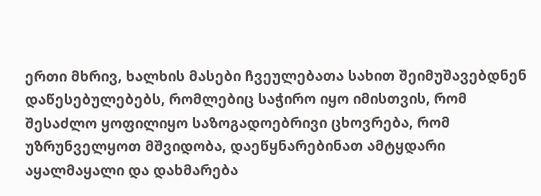ერთი მხრივ, ხალხის მასები ჩვეულებათა სახით შეიმუშავებდნენ დაწესებულებებს, რომლებიც საჭირო იყო იმისთვის, რომ შესაძლო ყოფილიყო საზოგადოებრივი ცხოვრება, რომ უზრუნველყოთ მშვიდობა, დაეწყნარებინათ ამტყდარი აყალმაყალი და დახმარება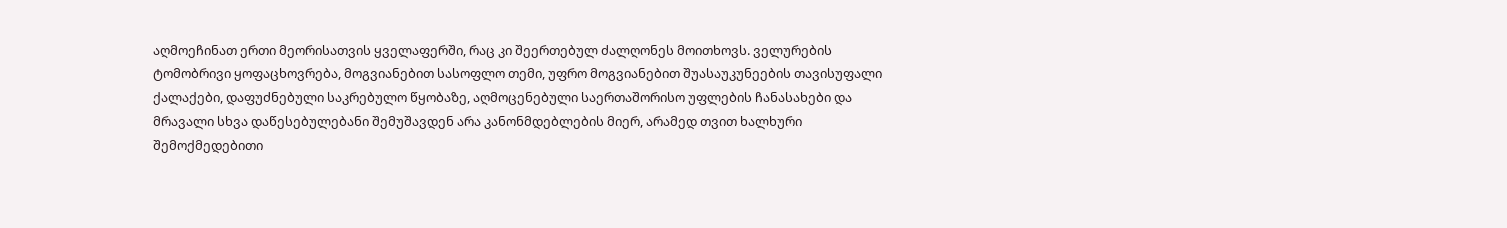აღმოეჩინათ ერთი მეორისათვის ყველაფერში, რაც კი შეერთებულ ძალღონეს მოითხოვს. ველურების ტომობრივი ყოფაცხოვრება, მოგვიანებით სასოფლო თემი, უფრო მოგვიანებით შუასაუკუნეების თავისუფალი ქალაქები, დაფუძნებული საკრებულო წყობაზე, აღმოცენებული საერთაშორისო უფლების ჩანასახები და მრავალი სხვა დაწესებულებანი შემუშავდენ არა კანონმდებლების მიერ, არამედ თვით ხალხური შემოქმედებითი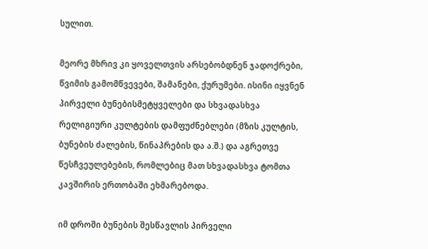სულით.

მეორე მხრივ კი ყოველთვის არსებობდნენ ჯადოქრები, წვიმის გამომწვევები, შამანები, ქურუმები. ისინი იყვნენ პირველი ბუნებისმეტყველები და სხვადასხვა რელიგიური კულტების დამფუძნებლები (მზის კულტის, ბუნების ძალების, წინაპრების და ა.შ.) და აგრეთვე წესჩვეულებების, რომლებიც მათ სხვადასხვა ტომთა კავშირის ერთობაში ეხმარებოდა.

იმ დროში ბუნების შესწავლის პირველი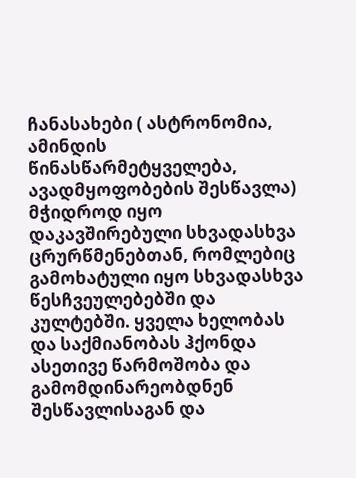ჩანასახები ( ასტრონომია, ამინდის წინასწარმეტყველება, ავადმყოფობების შესწავლა) მჭიდროდ იყო დაკავშირებული სხვადასხვა ცრურწმენებთან, რომლებიც გამოხატული იყო სხვადასხვა წესჩვეულებებში და კულტებში. ყველა ხელობას და საქმიანობას ჰქონდა ასეთივე წარმოშობა და გამომდინარეობდნენ შესწავლისაგან და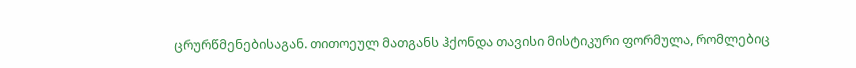ცრურწმენებისაგან. თითოეულ მათგანს ჰქონდა თავისი მისტიკური ფორმულა, რომლებიც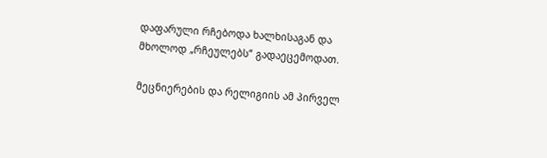დაფარული რჩებოდა ხალხისაგან და მხოლოდ „რჩეულებს“ გადაეცემოდათ.

მეცნიერების და რელიგიის ამ პირველ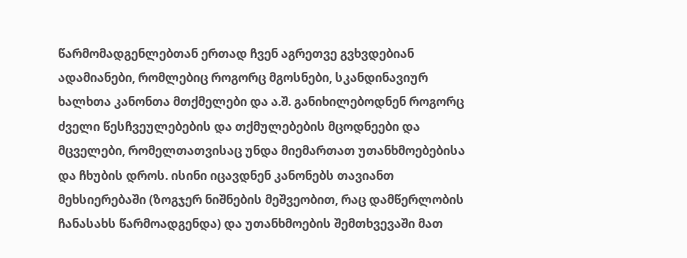წარმომადგენლებთან ერთად ჩვენ აგრეთვე გვხვდებიან ადამიანები, რომლებიც როგორც მგოსნები, სკანდინავიურ ხალხთა კანონთა მთქმელები და ა.შ. განიხილებოდნენ როგორც ძველი წესჩვეულებების და თქმულებების მცოდნეები და მცველები, რომელთათვისაც უნდა მიემართათ უთანხმოებებისა და ჩხუბის დროს. ისინი იცავდნენ კანონებს თავიანთ მეხსიერებაში (ზოგჯერ ნიშნების მეშვეობით, რაც დამწერლობის ჩანასახს წარმოადგენდა) და უთანხმოების შემთხვევაში მათ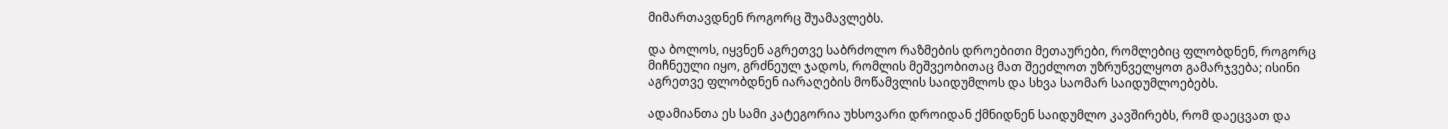მიმართავდნენ როგორც შუამავლებს.

და ბოლოს, იყვნენ აგრეთვე საბრძოლო რაზმების დროებითი მეთაურები, რომლებიც ფლობდნენ, როგორც მიჩნეული იყო, გრძნეულ ჯადოს, რომლის მეშვეობითაც მათ შეეძლოთ უზრუნველყოთ გამარჯვება; ისინი აგრეთვე ფლობდნენ იარაღების მოწამვლის საიდუმლოს და სხვა საომარ საიდუმლოებებს.

ადამიანთა ეს სამი კატეგორია უხსოვარი დროიდან ქმნიდნენ საიდუმლო კავშირებს, რომ დაეცვათ და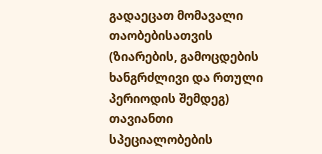გადაეცათ მომავალი თაობებისათვის (ზიარების, გამოცდების ხანგრძლივი და რთული პერიოდის შემდეგ) თავიანთი სპეციალობების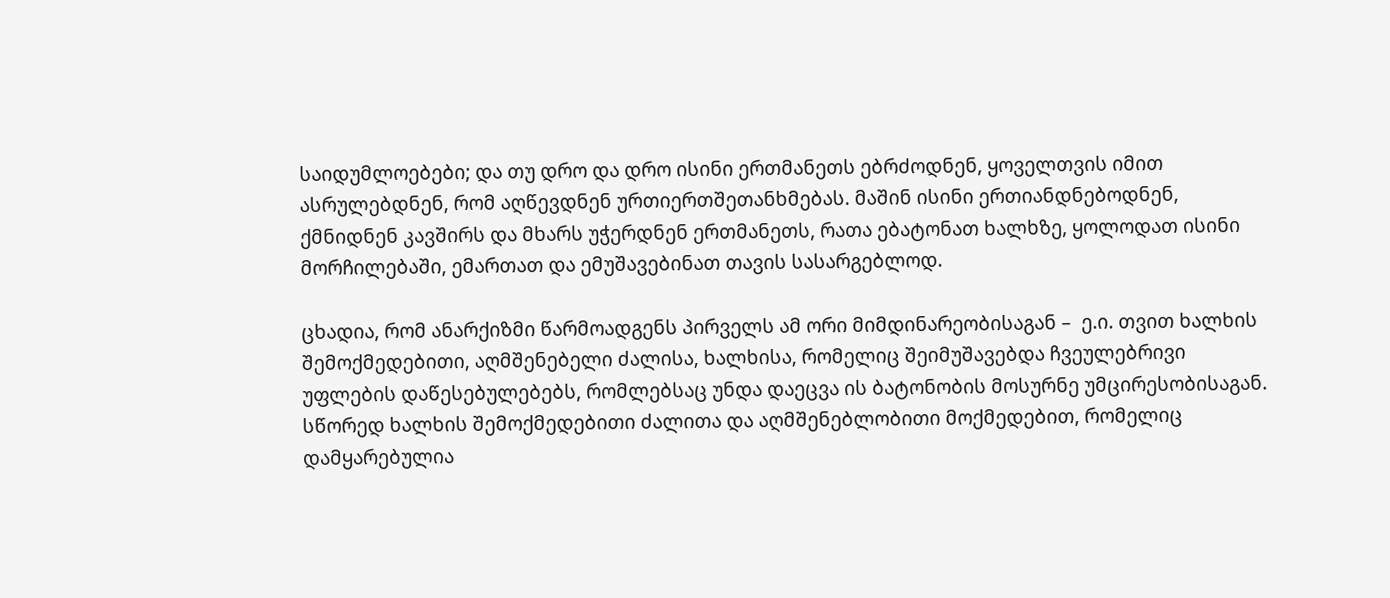საიდუმლოებები; და თუ დრო და დრო ისინი ერთმანეთს ებრძოდნენ, ყოველთვის იმით ასრულებდნენ, რომ აღწევდნენ ურთიერთშეთანხმებას. მაშინ ისინი ერთიანდნებოდნენ, ქმნიდნენ კავშირს და მხარს უჭერდნენ ერთმანეთს, რათა ებატონათ ხალხზე, ყოლოდათ ისინი მორჩილებაში, ემართათ და ემუშავებინათ თავის სასარგებლოდ.

ცხადია, რომ ანარქიზმი წარმოადგენს პირველს ამ ორი მიმდინარეობისაგან –  ე.ი. თვით ხალხის შემოქმედებითი, აღმშენებელი ძალისა, ხალხისა, რომელიც შეიმუშავებდა ჩვეულებრივი უფლების დაწესებულებებს, რომლებსაც უნდა დაეცვა ის ბატონობის მოსურნე უმცირესობისაგან. სწორედ ხალხის შემოქმედებითი ძალითა და აღმშენებლობითი მოქმედებით, რომელიც დამყარებულია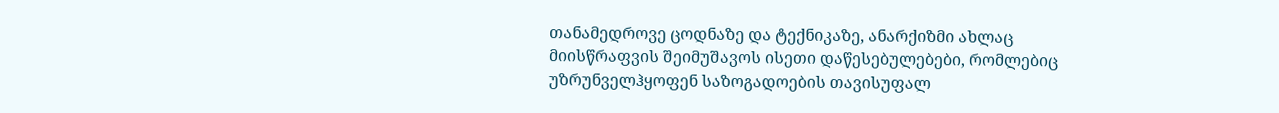თანამედროვე ცოდნაზე და ტექნიკაზე, ანარქიზმი ახლაც მიისწრაფვის შეიმუშავოს ისეთი დაწესებულებები, რომლებიც უზრუნველჰყოფენ საზოგადოების თავისუფალ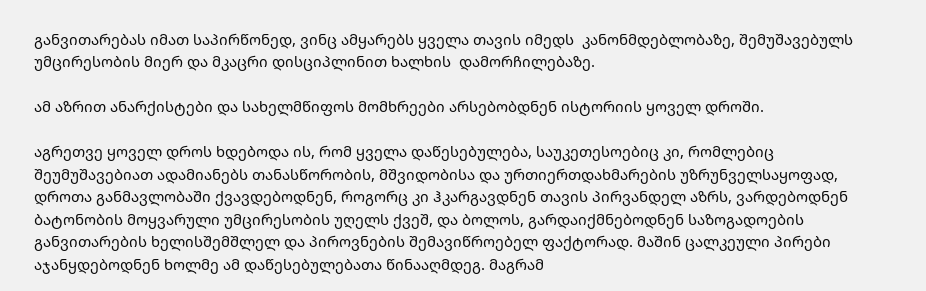განვითარებას იმათ საპირწონედ, ვინც ამყარებს ყველა თავის იმედს  კანონმდებლობაზე, შემუშავებულს უმცირესობის მიერ და მკაცრი დისციპლინით ხალხის  დამორჩილებაზე.

ამ აზრით ანარქისტები და სახელმწიფოს მომხრეები არსებობდნენ ისტორიის ყოველ დროში.

აგრეთვე ყოველ დროს ხდებოდა ის, რომ ყველა დაწესებულება, საუკეთესოებიც კი, რომლებიც შეუმუშავებიათ ადამიანებს თანასწორობის, მშვიდობისა და ურთიერთდახმარების უზრუნველსაყოფად, დროთა განმავლობაში ქვავდებოდნენ, როგორც კი ჰკარგავდნენ თავის პირვანდელ აზრს, ვარდებოდნენ ბატონობის მოყვარული უმცირესობის უღელს ქვეშ, და ბოლოს, გარდაიქმნებოდნენ საზოგადოების განვითარების ხელისშემშლელ და პიროვნების შემავიწროებელ ფაქტორად. მაშინ ცალკეული პირები აჯანყდებოდნენ ხოლმე ამ დაწესებულებათა წინააღმდეგ. მაგრამ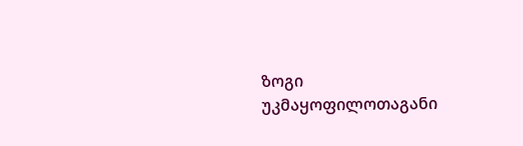ზოგი უკმაყოფილოთაგანი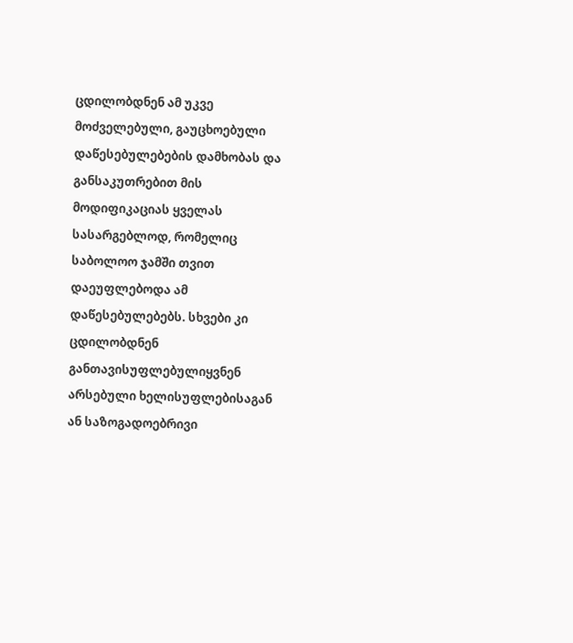ცდილობდნენ ამ უკვე მოძველებული, გაუცხოებული დაწესებულებების დამხობას და განსაკუთრებით მის მოდიფიკაციას ყველას სასარგებლოდ, რომელიც საბოლოო ჯამში თვით დაეუფლებოდა ამ დაწესებულებებს. სხვები კი ცდილობდნენ განთავისუფლებულიყვნენ არსებული ხელისუფლებისაგან ან საზოგადოებრივი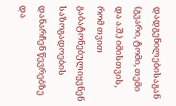დადგენილებისაგან (გვარი, ტომი, თემი და ა.შ.) იმისთვის, რომ თვით გაბატონებულიყვნენ საზოგადოების დანარჩენ წევრებზე  და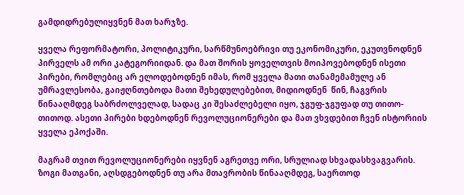გამდიდრებულიყვნენ მათ ხარჯზე.

ყველა რეფორმატორი, პოლიტიკური, სარწმუნოებრივი თუ ეკონომიკური, ეკუთვნოდნენ პირველს ამ ორი კატეგორიიდან. და მათ შორის ყოველთვის მოიპოვებოდნენ ისეთი პირები, რომლებიც არ ელოდებოდნენ იმას, რომ ყველა მათი თანამემამულე ან უმრავლესობა, გაიჟღნთებოდა მათი შეხედულებებით, მიდიოდნენ  წინ, ჩაგვრის წინააღმდეგ საბრძოლველად, სადაც კი შესაძლებელი იყო, ჯგუფ-ჯგუფად თუ თითო-თითოდ. ასეთი პირები ხდებოდნენ რევოლუციონერები და მათ ვხვდებით ჩვენ ისტორიის ყველა ეპოქაში.

მაგრამ თვით რევოლუციონერები იყვნენ აგრეთვე ორი, სრულიად სხვადასხვაგვარის. ზოგი მათგანი, აღსდგებოდნენ თუ არა მთავრობის წინააღმდეგ, საერთოდ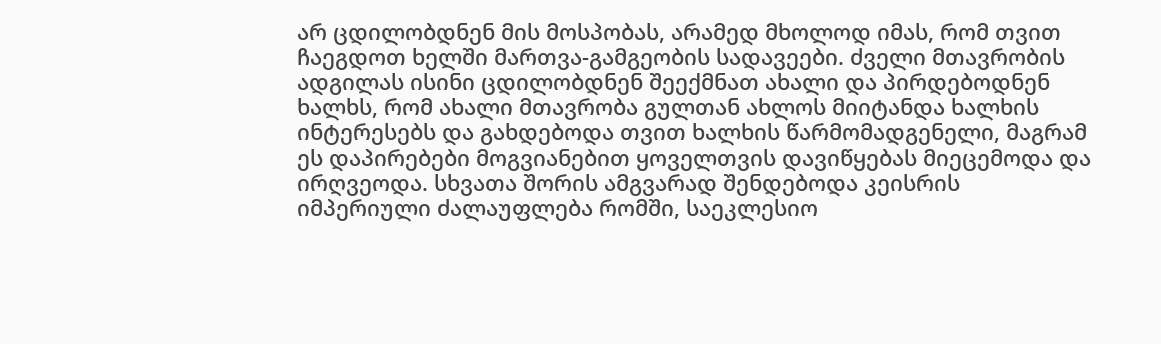არ ცდილობდნენ მის მოსპობას, არამედ მხოლოდ იმას, რომ თვით  ჩაეგდოთ ხელში მართვა-გამგეობის სადავეები. ძველი მთავრობის ადგილას ისინი ცდილობდნენ შეექმნათ ახალი და პირდებოდნენ ხალხს, რომ ახალი მთავრობა გულთან ახლოს მიიტანდა ხალხის ინტერესებს და გახდებოდა თვით ხალხის წარმომადგენელი, მაგრამ ეს დაპირებები მოგვიანებით ყოველთვის დავიწყებას მიეცემოდა და ირღვეოდა. სხვათა შორის ამგვარად შენდებოდა კეისრის იმპერიული ძალაუფლება რომში, საეკლესიო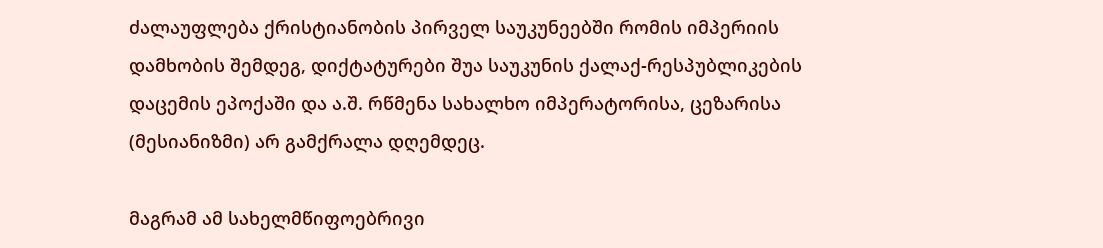ძალაუფლება ქრისტიანობის პირველ საუკუნეებში რომის იმპერიის დამხობის შემდეგ, დიქტატურები შუა საუკუნის ქალაქ-რესპუბლიკების დაცემის ეპოქაში და ა.შ. რწმენა სახალხო იმპერატორისა, ცეზარისა (მესიანიზმი) არ გამქრალა დღემდეც.

მაგრამ ამ სახელმწიფოებრივი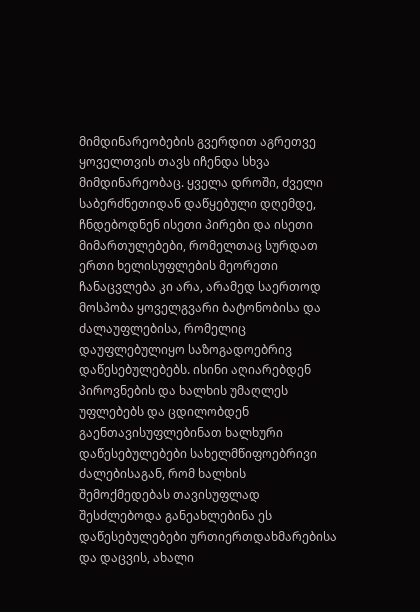მიმდინარეობების გვერდით აგრეთვე ყოველთვის თავს იჩენდა სხვა მიმდინარეობაც. ყველა დროში, ძველი საბერძნეთიდან დაწყებული დღემდე, ჩნდებოდნენ ისეთი პირები და ისეთი მიმართულებები, რომელთაც სურდათ ერთი ხელისუფლების მეორეთი ჩანაცვლება კი არა, არამედ საერთოდ მოსპობა ყოველგვარი ბატონობისა და ძალაუფლებისა, რომელიც დაუფლებულიყო საზოგადოებრივ დაწესებულებებს. ისინი აღიარებდენ პიროვნების და ხალხის უმაღლეს უფლებებს და ცდილობდენ გაენთავისუფლებინათ ხალხური დაწესებულებები სახელმწიფოებრივი ძალებისაგან, რომ ხალხის შემოქმედებას თავისუფლად შესძლებოდა განეახლებინა ეს დაწესებულებები ურთიერთდახმარებისა და დაცვის, ახალი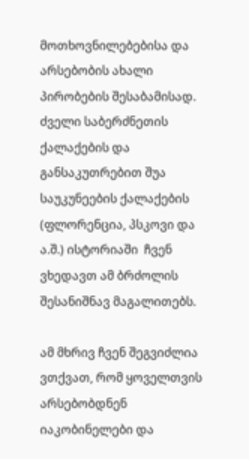მოთხოვნილებებისა და არსებობის ახალი პირობების შესაბამისად. ძველი საბერძნეთის ქალაქების და განსაკუთრებით შუა საუკუნეების ქალაქების (ფლორენცია, პსკოვი და ა.შ.) ისტორიაში  ჩვენ  ვხედავთ ამ ბრძოლის შესანიშნავ მაგალითებს.

ამ მხრივ ჩვენ შეგვიძლია ვთქვათ, რომ ყოველთვის არსებობდნენ იაკობინელები და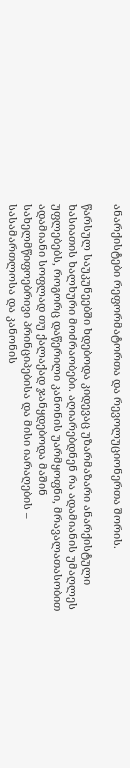ანარქისტები რეფორმატორთა და რევოლუციონერთა შორის.

წარსულ საუკუნეებში ხდებოდა კიდევაც უზარმაზარი ანარქისტული ხასიათის ხალხური მოძრაობები. აღიარებდნენ რა ადამიანის უმაღლეს უფლებებს, როგორც დაწერილი კანონის უარმყოფნი, მრავალათასობით ადამიანი სოფლად თუ ქალაქად ჯანყდებოდა მაშინ სახელმწიფოებრივი პრინციპებისა და მისი იარაღების –  სასამართლოსა და კანონის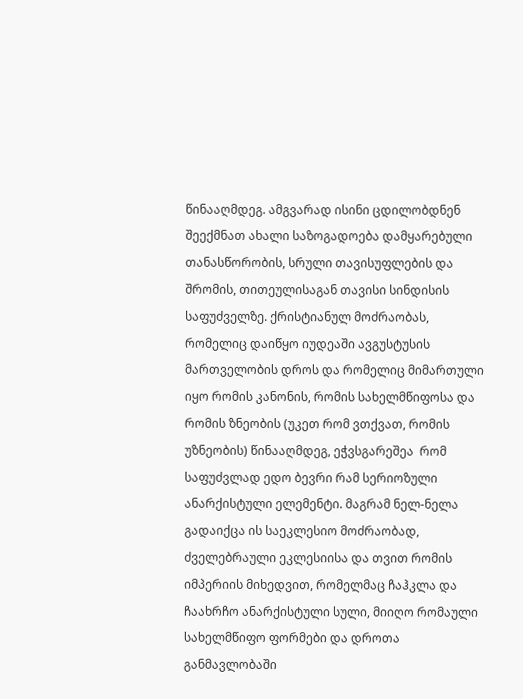წინააღმდეგ. ამგვარად ისინი ცდილობდნენ შეექმნათ ახალი საზოგადოება დამყარებული თანასწორობის, სრული თავისუფლების და შრომის, თითეულისაგან თავისი სინდისის საფუძველზე. ქრისტიანულ მოძრაობას, რომელიც დაიწყო იუდეაში ავგუსტუსის მართველობის დროს და რომელიც მიმართული იყო რომის კანონის, რომის სახელმწიფოსა და რომის ზნეობის (უკეთ რომ ვთქვათ, რომის უზნეობის) წინააღმდეგ, ეჭვსგარეშეა  რომ საფუძვლად ედო ბევრი რამ სერიოზული ანარქისტული ელემენტი. მაგრამ ნელ-ნელა გადაიქცა ის საეკლესიო მოძრაობად, ძველებრაული ეკლესიისა და თვით რომის იმპერიის მიხედვით, რომელმაც ჩაჰკლა და ჩაახრჩო ანარქისტული სული, მიიღო რომაული სახელმწიფო ფორმები და დროთა განმავლობაში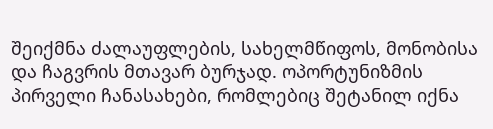შეიქმნა ძალაუფლების, სახელმწიფოს, მონობისა და ჩაგვრის მთავარ ბურჯად. ოპორტუნიზმის პირველი ჩანასახები, რომლებიც შეტანილ იქნა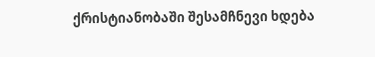ქრისტიანობაში შესამჩნევი ხდება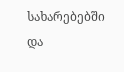სახარებებში და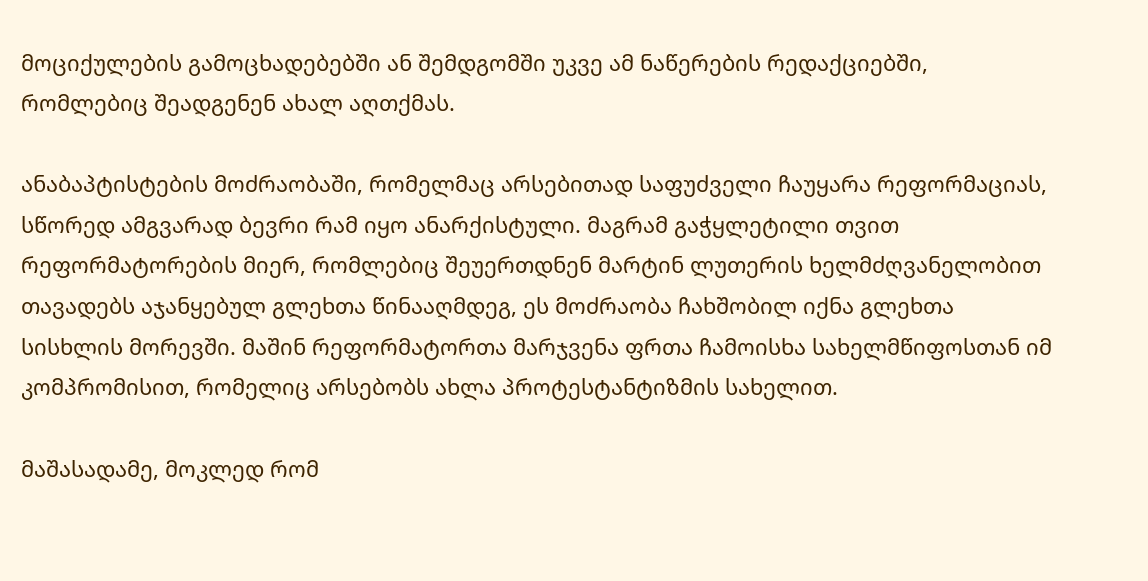მოციქულების გამოცხადებებში ან შემდგომში უკვე ამ ნაწერების რედაქციებში, რომლებიც შეადგენენ ახალ აღთქმას.

ანაბაპტისტების მოძრაობაში, რომელმაც არსებითად საფუძველი ჩაუყარა რეფორმაციას, სწორედ ამგვარად ბევრი რამ იყო ანარქისტული. მაგრამ გაჭყლეტილი თვით რეფორმატორების მიერ, რომლებიც შეუერთდნენ მარტინ ლუთერის ხელმძღვანელობით თავადებს აჯანყებულ გლეხთა წინააღმდეგ, ეს მოძრაობა ჩახშობილ იქნა გლეხთა სისხლის მორევში. მაშინ რეფორმატორთა მარჯვენა ფრთა ჩამოისხა სახელმწიფოსთან იმ კომპრომისით, რომელიც არსებობს ახლა პროტესტანტიზმის სახელით.

მაშასადამე, მოკლედ რომ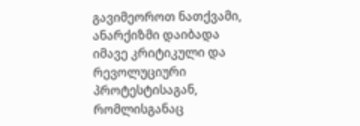გავიმეოროთ ნათქვამი, ანარქიზმი დაიბადა იმავე კრიტიკული და რევოლუციური პროტესტისაგან, რომლისგანაც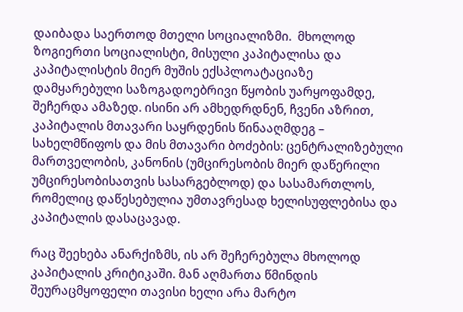დაიბადა საერთოდ მთელი სოციალიზმი.  მხოლოდ ზოგიერთი სოციალისტი, მისული კაპიტალისა და კაპიტალისტის მიერ მუშის ექსპლოატაციაზე დამყარებული საზოგადოებრივი წყობის უარყოფამდე, შეჩერდა ამაზედ. ისინი არ ამხედრდნენ, ჩვენი აზრით, კაპიტალის მთავარი საყრდენის წინააღმდეგ – სახელმწიფოს და მის მთავარი ბოძების: ცენტრალიზებული მართველობის, კანონის (უმცირესობის მიერ დაწერილი უმცირესობისათვის სასარგებლოდ) და სასამართლოს, რომელიც დაწესებულია უმთავრესად ხელისუფლებისა და კაპიტალის დასაცავად.

რაც შეეხება ანარქიზმს, ის არ შეჩერებულა მხოლოდ კაპიტალის კრიტიკაში. მან აღმართა წმინდის შეურაცმყოფელი თავისი ხელი არა მარტო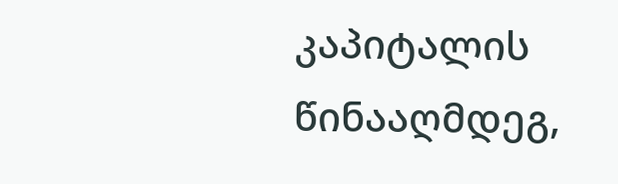კაპიტალის წინააღმდეგ,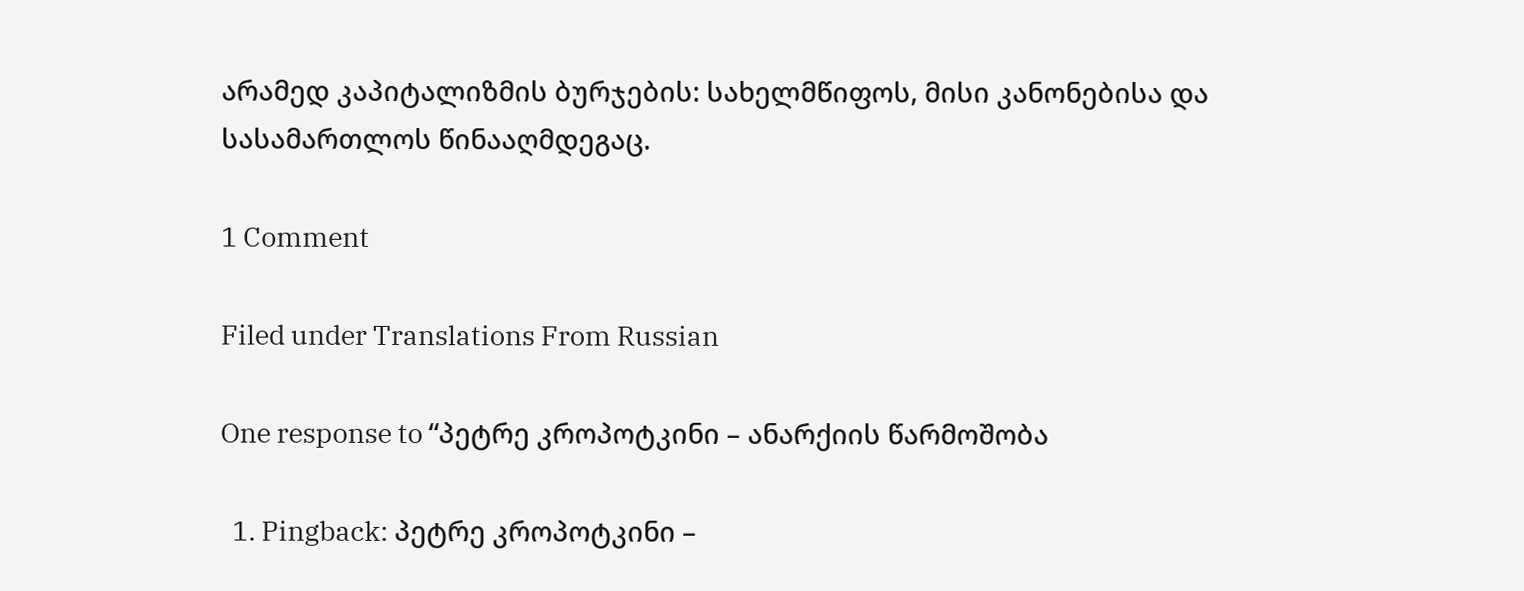არამედ კაპიტალიზმის ბურჯების: სახელმწიფოს, მისი კანონებისა და სასამართლოს წინააღმდეგაც.

1 Comment

Filed under Translations From Russian

One response to “პეტრე კროპოტკინი – ანარქიის წარმოშობა

  1. Pingback: პეტრე კროპოტკინი –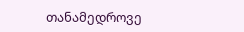თანამედროვე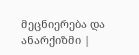მეცნიერება და ანარქიზმი |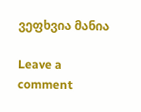ვეფხვია მანია

Leave a comment